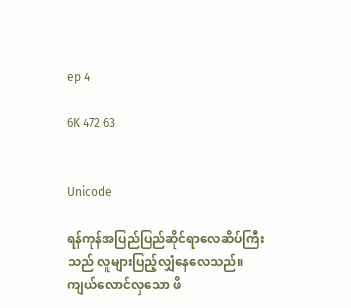ep 4

6K 472 63


Unicode

ရန်ကုန်အပြည်ပြည်ဆိုင်ရာလေဆိပ်ကြီးသည် လူများပြည့်လျှံနေလေသည်။ ကျယ်လောင်လှသော ဖိ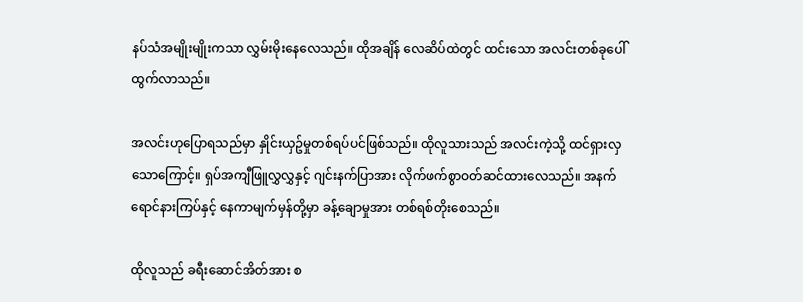နပ်သံအမျိုးမျိုးကသာ လွှမ်းမိုးနေလေသည်။ ထိုအချိန် လေဆိပ်ထဲတွင် ထင်းသော အလင်းတစ်ခုပေါ်ထွက်လာသည်။

အလင်းဟုပြောရသည်မှာ နှိုင်းယှဥ်မှုတစ်ရပ်ပင်ဖြစ်သည်။ ထိုလူသားသည် အလင်းကဲ့သို့ ထင်ရှားလှသောကြောင့်။ ရှပ်အကျီဖြူလွှလွှနှင့် ဂျင်းနက်ပြာအား လိုက်ဖက်စွာဝတ်ဆင်ထားလေသည်။ အနက်ရောင်နားကြပ်နှင့် နေကာမျက်မှန်တို့မှာ ခန့်ချောမှုအား တစ်ရစ်တိုးစေသည်။

ထိုလူသည် ခရီးဆောင်အိတ်အား စ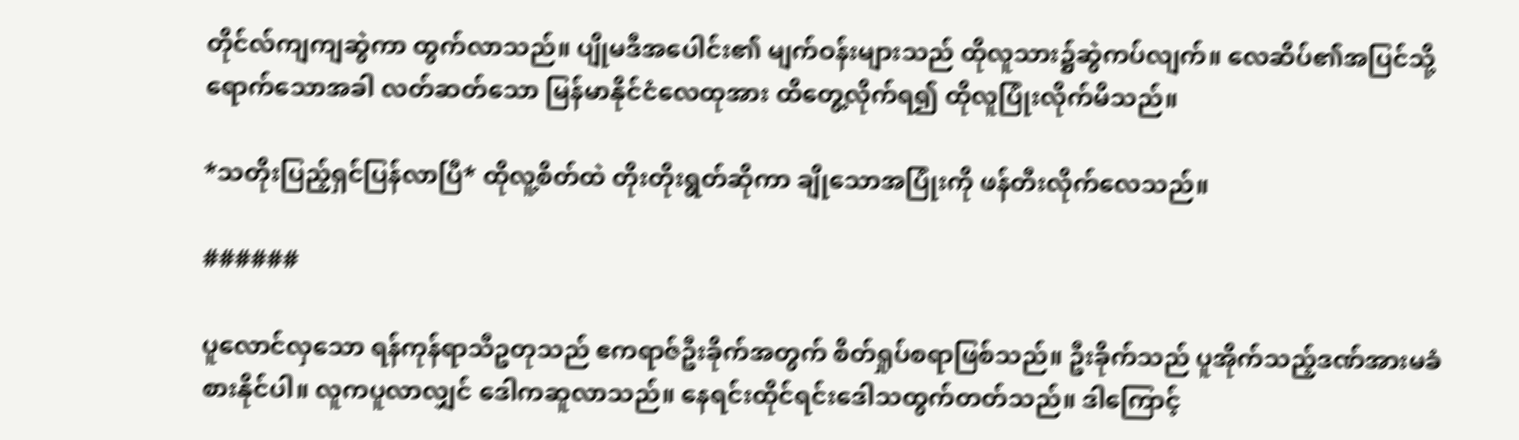တိုင်လ်ကျကျဆွဲကာ ထွက်လာသည်။ ပျိုမဒီအပေါင်း၏ မျက်ဝန်းများသည် ထိုလူသား၌ဆွဲကပ်လျက်။ လေဆိပ်၏အပြင်သို့ရောက်သောအခါ လတ်ဆတ်သော မြန်မာနိုင်ငံလေထုအား ထိတွေ့လိုက်ရ၍ ထိုလူပြုံးလိုက်မိသည်။

*သတိုးပြည့်ရှင်ပြန်လာပြီ* ထိုလူ့စိတ်ထဲ တိုးတိုးရွတ်ဆိုကာ ချိုသောအပြုံးကို ဖန်တီးလိုက်လေသည်။

######

ပူလောင်လှသော ရန်ကုန်ရာသီဥတုသည် ဧကရာဇ်ဦးခိုက်အတွက် စိတ်ရှုပ်စရာဖြစ်သည်။ ဦးခိုက်သည် ပူအိုက်သည့်ဒဏ်အားမခံစားနိုင်ပါ။ လူကပူလာလျှင် ဒေါကဆူလာသည်။ နေရင်းထိုင်ရင်းဒေါသထွက်တတ်သည်။ ဒါကြောင့်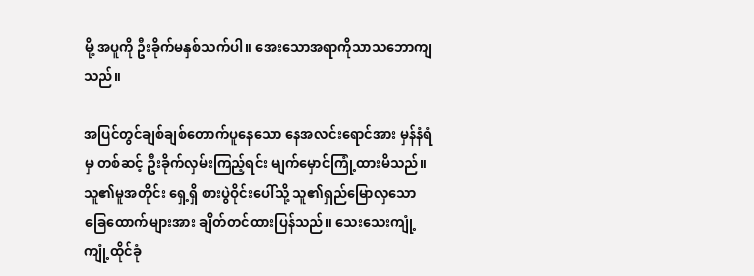မို့ အပူကို ဦးခိုက်မနှစ်သက်ပါ။ အေးသောအရာကိုသာသဘောကျသည်။

အပြင်တွင်ချစ်ချစ်တောက်ပူနေသော နေအလင်းရောင်အား မှန်နံရံမှ တစ်ဆင့် ဦးခိုက်လှမ်းကြည့်ရင်း မျက်မှောင်ကြုံ့ထားမိသည်။ သူ၏မူအတိုင်း ရှေ့ရှိ စားပွဲဝိုင်းပေါ်သို့ သူ၏ရှည်မြောလှသော ခြေထောက်များအား ချိတ်တင်ထားပြန်သည်။ သေးသေးကျုံ့ကျုံ့ထိုင်ခုံ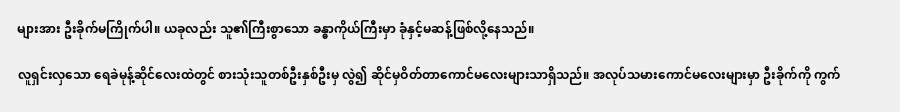များအား ဦးခိုက်မကြိုက်ပါ။ ယခုလည်း သူ၏ကြီးစွာသော ခန္ဓာကိုယ်ကြီးမှာ ခုံနှင့်မဆန့်ဖြစ်လို့နေသည်။

လူရှင်းလှသော ရေခဲမုန့်ဆိုင်လေးထဲတွင် စားသုံးသူတစ်ဦးနှစ်ဦးမှ လွဲ၍ ဆိုင်မှဝိတ်တာကောင်မလေးများသာရှိသည်။ အလုပ်သမားကောင်မလေးများမှာ ဦးခိုက်ကို ကွက်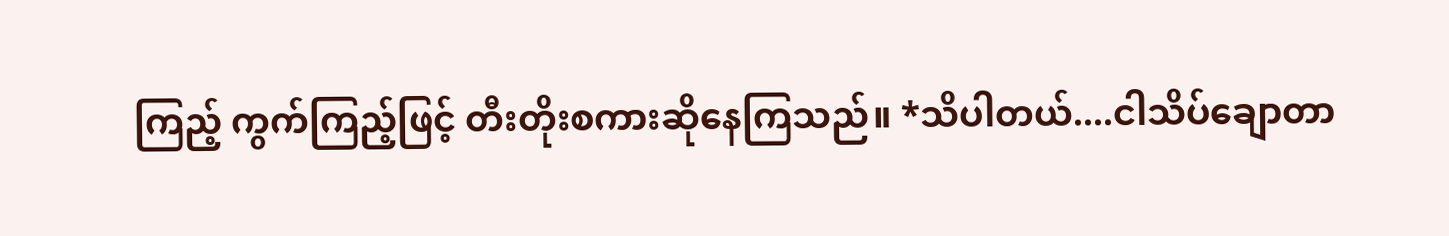ကြည့် ကွက်ကြည့်ဖြင့် တီးတိုးစကားဆိုနေကြသည်။ *သိပါတယ်....ငါသိပ်ချောတာ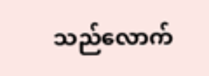သည်လောက်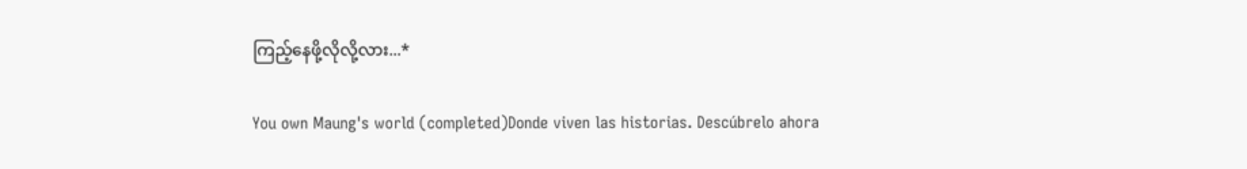ကြည့်နေဖို့လိုလို့လား...*

You own Maung's world (completed)Donde viven las historias. Descúbrelo ahora